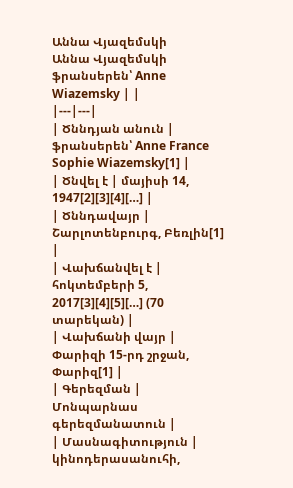Աննա Վյազեմսկի
Աննա Վյազեմսկի ֆրանսերեն՝ Anne Wiazemsky | |
|---|---|
| Ծննդյան անուն | ֆրանսերեն՝ Anne France Sophie Wiazemsky[1] |
| Ծնվել է | մայիսի 14, 1947[2][3][4][…] |
| Ծննդավայր | Շարլոտենբուրգ, Բեռլին[1] |
| Վախճանվել է | հոկտեմբերի 5, 2017[3][4][5][…] (70 տարեկան) |
| Վախճանի վայր | Փարիզի 15-րդ շրջան, Փարիզ[1] |
| Գերեզման | Մոնպարնաս գերեզմանատուն |
| Մասնագիտություն | կինոդերասանուհի,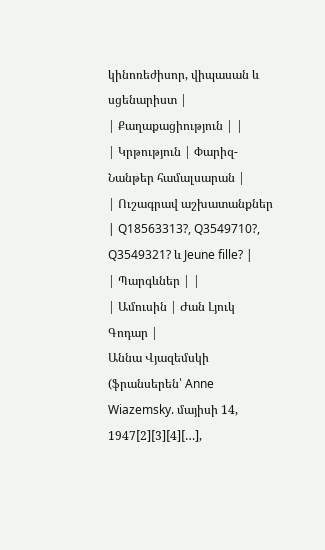կինոռեժիսոր, վիպասան և սցենարիստ |
| Քաղաքացիություն | |
| Կրթություն | Փարիզ-Նանթեր համալսարան |
| Ուշագրավ աշխատանքներ | Q18563313?, Q3549710?, Q3549321? և Jeune fille? |
| Պարգևներ | |
| Ամուսին | Ժան Լյուկ Գոդար |
Աննա Վյազեմսկի (ֆրանսերեն՝ Anne Wiazemsky. մայիսի 14, 1947[2][3][4][…],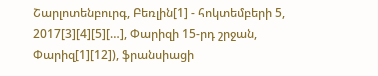Շարլոտենբուրգ, Բեռլին[1] - հոկտեմբերի 5, 2017[3][4][5][…], Փարիզի 15-րդ շրջան, Փարիզ[1][12]), ֆրանսիացի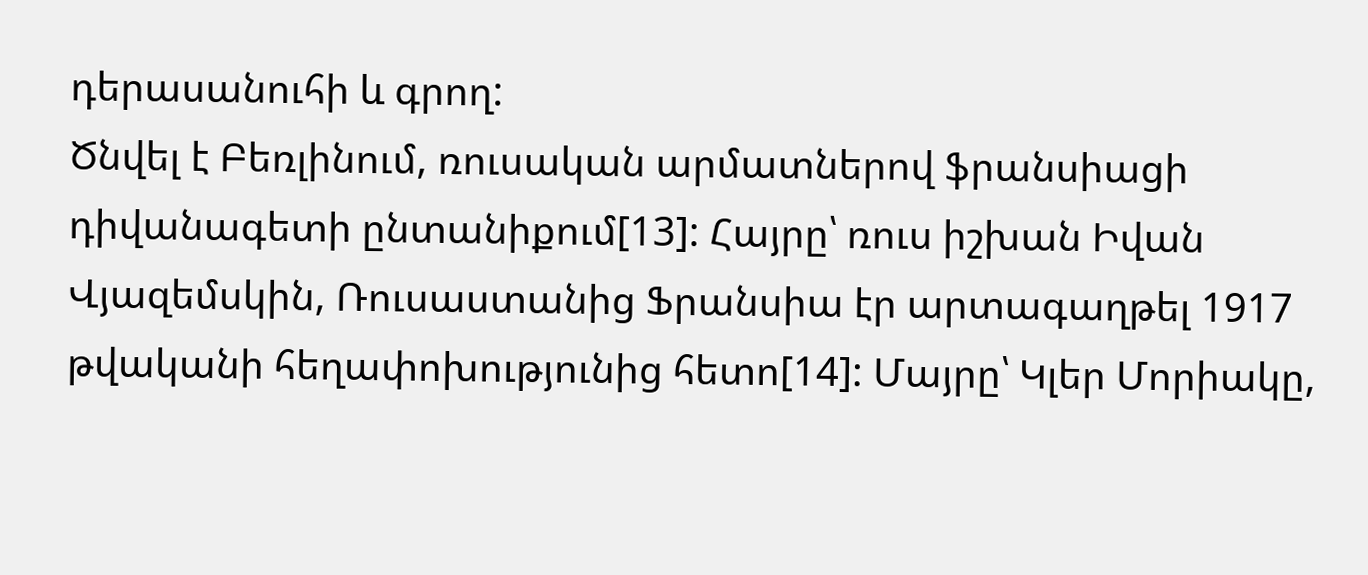դերասանուհի և գրող:
Ծնվել է Բեռլինում, ռուսական արմատներով ֆրանսիացի դիվանագետի ընտանիքում[13]: Հայրը՝ ռուս իշխան Իվան Վյազեմսկին, Ռուսաստանից Ֆրանսիա էր արտագաղթել 1917 թվականի հեղափոխությունից հետո[14]: Մայրը՝ Կլեր Մորիակը,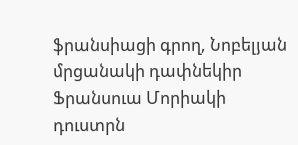ֆրանսիացի գրող, Նոբելյան մրցանակի դափնեկիր Ֆրանսուա Մորիակի դուստրն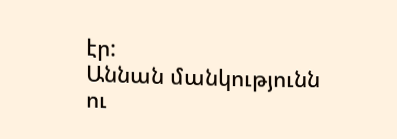էր:
Աննան մանկությունն ու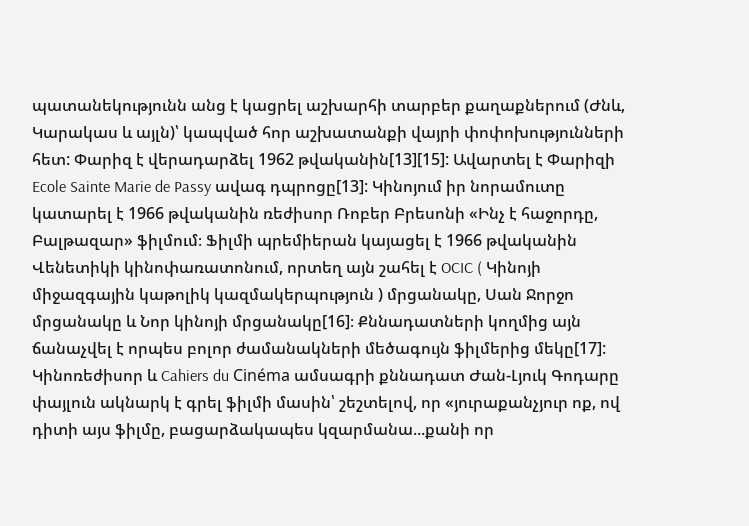պատանեկությունն անց է կացրել աշխարհի տարբեր քաղաքներում (Ժնև, Կարակաս և այլն)՝ կապված հոր աշխատանքի վայրի փոփոխությունների հետ: Փարիզ է վերադարձել 1962 թվականին[13][15]: Ավարտել է Փարիզի Ecole Sainte Marie de Passy ավագ դպրոցը[13]: Կինոյում իր նորամուտը կատարել է 1966 թվականին ռեժիսոր Ռոբեր Բրեսոնի «Ինչ է հաջորդը, Բալթազար» ֆիլմում։ Ֆիլմի պրեմիերան կայացել է 1966 թվականին Վենետիկի կինոփառատոնում, որտեղ այն շահել է OCIC ( Կինոյի միջազգային կաթոլիկ կազմակերպություն ) մրցանակը, Սան Ջորջո մրցանակը և Նոր կինոյի մրցանակը[16]։ Քննադատների կողմից այն ճանաչվել է որպես բոլոր ժամանակների մեծագույն ֆիլմերից մեկը[17]: Կինոռեժիսոր և Cahiers du Cinéma ամսագրի քննադատ Ժան-Լյուկ Գոդարը փայլուն ակնարկ է գրել ֆիլմի մասին՝ շեշտելով, որ «յուրաքանչյուր ոք, ով դիտի այս ֆիլմը, բացարձակապես կզարմանա...քանի որ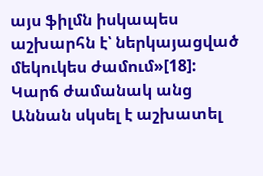այս ֆիլմն իսկապես աշխարհն է՝ ներկայացված մեկուկես ժամում»[18]: Կարճ ժամանակ անց Աննան սկսել է աշխատել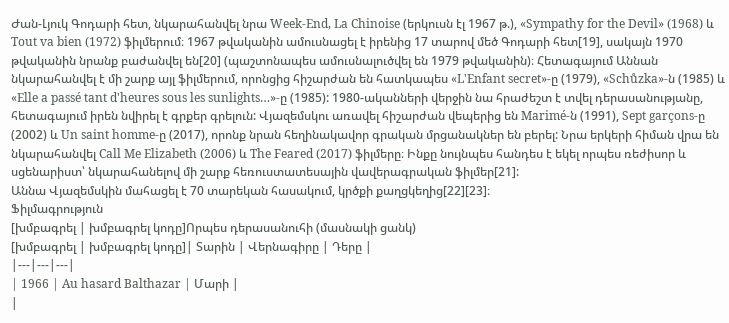Ժան-Լյուկ Գոդարի հետ, նկարահանվել նրա Week-End, La Chinoise (երկուսն էլ 1967 թ.), «Sympathy for the Devil» (1968) և Tout va bien (1972) ֆիլմերում։ 1967 թվականին ամուսնացել է իրենից 17 տարով մեծ Գոդարի հետ[19], սակայն 1970 թվականին նրանք բաժանվել են[20] (պաշտոնապես ամուսնալուծվել են 1979 թվականին)։ Հետագայում Աննան նկարահանվել է մի շարք այլ ֆիլմերում, որոնցից հիշարժան են հատկապես «L'Enfant secret»-ը (1979), «Schůzka»-ն (1985) և «Elle a passé tant d'heures sous les sunlights…»-ը (1985): 1980-ականների վերջին նա հրաժեշտ է տվել դերասանությանը, հետագայում իրեն նվիրել է գրքեր գրելուն: Վյազեմսկու առավել հիշարժան վեպերից են Marimé-ն (1991), Sept garçons-ը (2002) և Un saint homme-ը (2017), որոնք նրան հեղինակավոր գրական մրցանակներ են բերել: Նրա երկերի հիման վրա են նկարահանվել Call Me Elizabeth (2006) և The Feared (2017) ֆիլմերը։ Ինքը նույնպես հանդես է եկել որպես ռեժիսոր և սցենարիստ՝ նկարահանելով մի շարք հեռուստատեսային վավերագրական ֆիլմեր[21]:
Աննա Վյազեմսկին մահացել է 70 տարեկան հասակում, կրծքի քաղցկեղից[22][23]։
Ֆիլմագրություն
[խմբագրել | խմբագրել կոդը]Որպես դերասանուհի (մասնակի ցանկ)
[խմբագրել | խմբագրել կոդը]| Տարին | Վերնագիրը | Դերը |
|---|---|---|
| 1966 | Au hasard Balthazar | Մարի |
|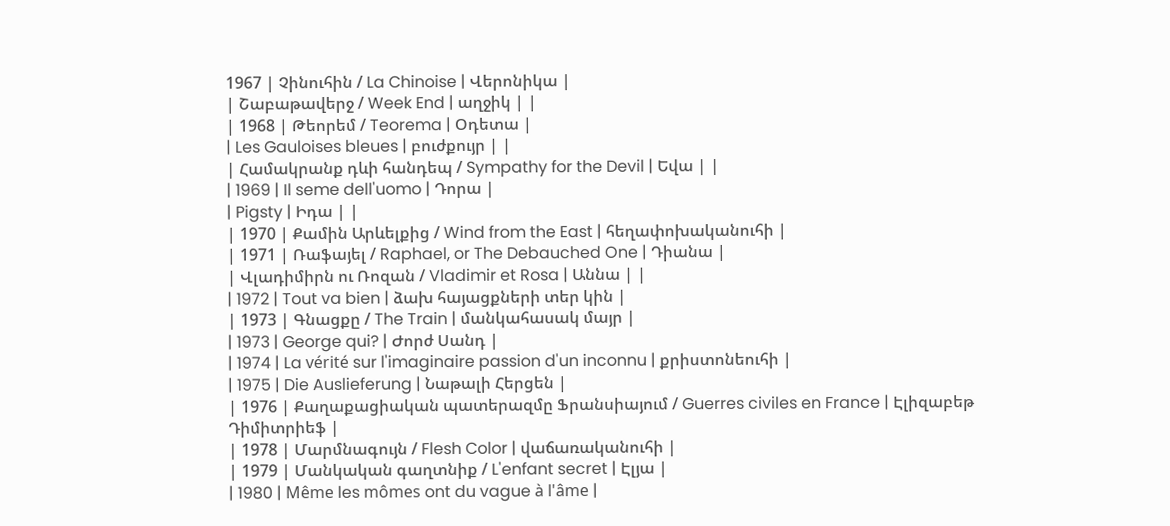1967 | Չինուհին / La Chinoise | Վերոնիկա |
| Շաբաթավերջ / Week End | աղջիկ | |
| 1968 | Թեորեմ / Teorema | Օդետա |
| Les Gauloises bleues | բուժքույր | |
| Համակրանք դևի հանդեպ / Sympathy for the Devil | Եվա | |
| 1969 | Il seme dell'uomo | Դորա |
| Pigsty | Իդա | |
| 1970 | Քամին Արևելքից / Wind from the East | հեղափոխականուհի |
| 1971 | Ռաֆայել / Raphael, or The Debauched One | Դիանա |
| Վլադիմիրն ու Ռոզան / Vladimir et Rosa | Աննա | |
| 1972 | Tout va bien | ձախ հայացքների տեր կին |
| 1973 | Գնացքը / The Train | մանկահասակ մայր |
| 1973 | George qui? | Ժորժ Սանդ |
| 1974 | La vérité sur l'imaginaire passion d'un inconnu | քրիստոնեուհի |
| 1975 | Die Auslieferung | Նաթալի Հերցեն |
| 1976 | Քաղաքացիական պատերազմը Ֆրանսիայում / Guerres civiles en France | Էլիզաբեթ Դիմիտրիեֆ |
| 1978 | Մարմնագույն / Flesh Color | վաճառականուհի |
| 1979 | Մանկական գաղտնիք / L'enfant secret | Էլյա |
| 1980 | Même les mômes ont du vague à l'âme |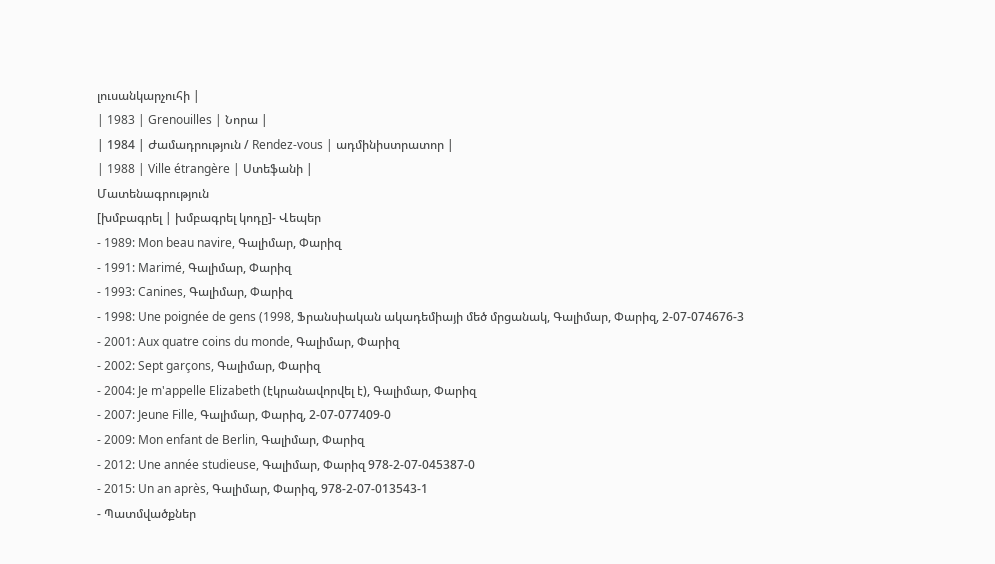լուսանկարչուհի |
| 1983 | Grenouilles | Նորա |
| 1984 | Ժամադրություն / Rendez-vous | ադմինիստրատոր |
| 1988 | Ville étrangère | Ստեֆանի |
Մատենագրություն
[խմբագրել | խմբագրել կոդը]- Վեպեր
- 1989: Mon beau navire, Գալիմար, Փարիզ
- 1991: Marimé, Գալիմար, Փարիզ
- 1993: Canines, Գալիմար, Փարիզ
- 1998: Une poignée de gens (1998, Ֆրանսիական ակադեմիայի մեծ մրցանակ, Գալիմար, Փարիզ, 2-07-074676-3
- 2001: Aux quatre coins du monde, Գալիմար, Փարիզ
- 2002: Sept garçons, Գալիմար, Փարիզ
- 2004: Je m'appelle Elizabeth (էկրանավորվել է), Գալիմար, Փարիզ
- 2007: Jeune Fille, Գալիմար, Փարիզ, 2-07-077409-0
- 2009: Mon enfant de Berlin, Գալիմար, Փարիզ
- 2012: Une année studieuse, Գալիմար, Փարիզ 978-2-07-045387-0
- 2015: Un an après, Գալիմար, Փարիզ, 978-2-07-013543-1
- Պատմվածքներ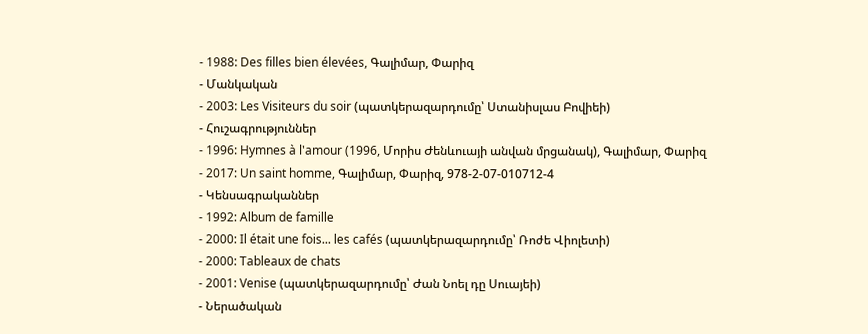- 1988: Des filles bien élevées, Գալիմար, Փարիզ
- Մանկական
- 2003: Les Visiteurs du soir (պատկերազարդումը՝ Ստանիսլաս Բովիեի)
- Հուշագրություններ
- 1996: Hymnes à l'amour (1996, Մորիս Ժենևուայի անվան մրցանակ), Գալիմար, Փարիզ
- 2017: Un saint homme, Գալիմար, Փարիզ, 978-2-07-010712-4
- Կենսագրականներ
- 1992: Album de famille
- 2000: Il était une fois... les cafés (պատկերազարդումը՝ Ռոժե Վիոլետի)
- 2000: Tableaux de chats
- 2001: Venise (պատկերազարդումը՝ Ժան Նոել դը Սուայեի)
- Ներածական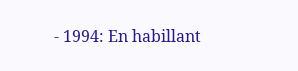- 1994: En habillant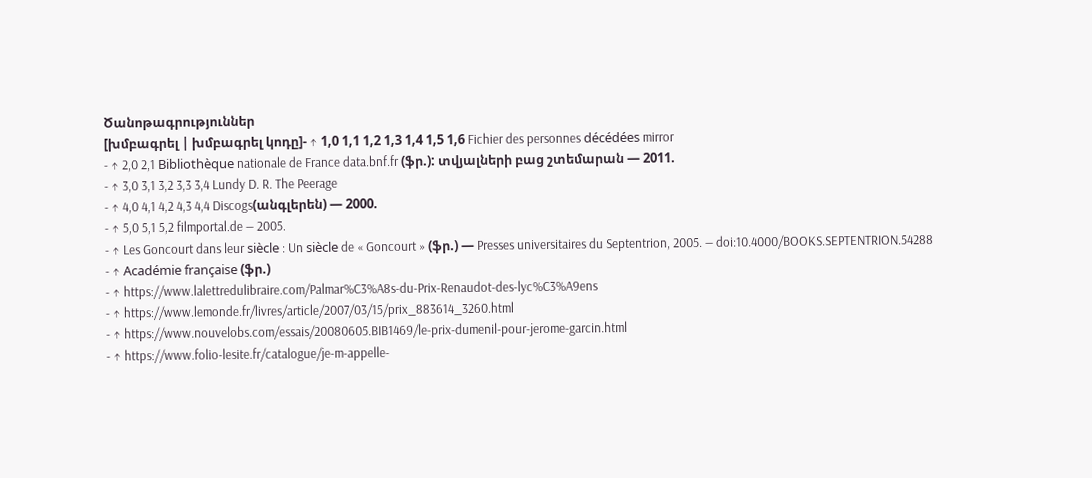Ծանոթագրություններ
[խմբագրել | խմբագրել կոդը]- ↑ 1,0 1,1 1,2 1,3 1,4 1,5 1,6 Fichier des personnes décédées mirror
- ↑ 2,0 2,1 Bibliothèque nationale de France data.bnf.fr (ֆր.): տվյալների բաց շտեմարան — 2011.
- ↑ 3,0 3,1 3,2 3,3 3,4 Lundy D. R. The Peerage
- ↑ 4,0 4,1 4,2 4,3 4,4 Discogs(անգլերեն) — 2000.
- ↑ 5,0 5,1 5,2 filmportal.de — 2005.
- ↑ Les Goncourt dans leur siècle : Un siècle de « Goncourt » (ֆր.) — Presses universitaires du Septentrion, 2005. — doi:10.4000/BOOKS.SEPTENTRION.54288
- ↑ Académie française (ֆր.)
- ↑ https://www.lalettredulibraire.com/Palmar%C3%A8s-du-Prix-Renaudot-des-lyc%C3%A9ens
- ↑ https://www.lemonde.fr/livres/article/2007/03/15/prix_883614_3260.html
- ↑ https://www.nouvelobs.com/essais/20080605.BIB1469/le-prix-dumenil-pour-jerome-garcin.html
- ↑ https://www.folio-lesite.fr/catalogue/je-m-appelle-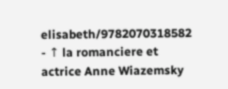elisabeth/9782070318582
- ↑ la romanciere et actrice Anne Wiazemsky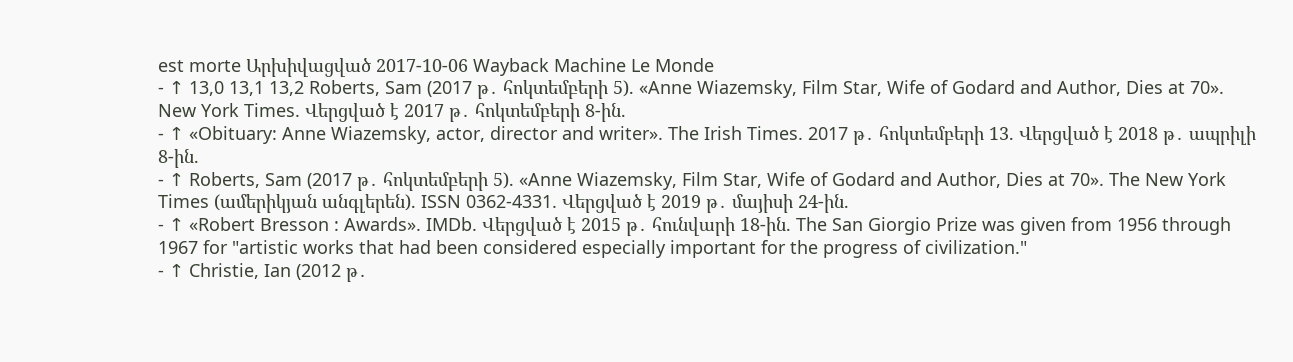est morte Արխիվացված 2017-10-06 Wayback Machine Le Monde
- ↑ 13,0 13,1 13,2 Roberts, Sam (2017 թ․ հոկտեմբերի 5). «Anne Wiazemsky, Film Star, Wife of Godard and Author, Dies at 70». New York Times. Վերցված է 2017 թ․ հոկտեմբերի 8-ին.
- ↑ «Obituary: Anne Wiazemsky, actor, director and writer». The Irish Times. 2017 թ․ հոկտեմբերի 13. Վերցված է 2018 թ․ ապրիլի 8-ին.
- ↑ Roberts, Sam (2017 թ․ հոկտեմբերի 5). «Anne Wiazemsky, Film Star, Wife of Godard and Author, Dies at 70». The New York Times (ամերիկյան անգլերեն). ISSN 0362-4331. Վերցված է 2019 թ․ մայիսի 24-ին.
- ↑ «Robert Bresson : Awards». IMDb. Վերցված է 2015 թ․ հունվարի 18-ին. The San Giorgio Prize was given from 1956 through 1967 for "artistic works that had been considered especially important for the progress of civilization."
- ↑ Christie, Ian (2012 թ․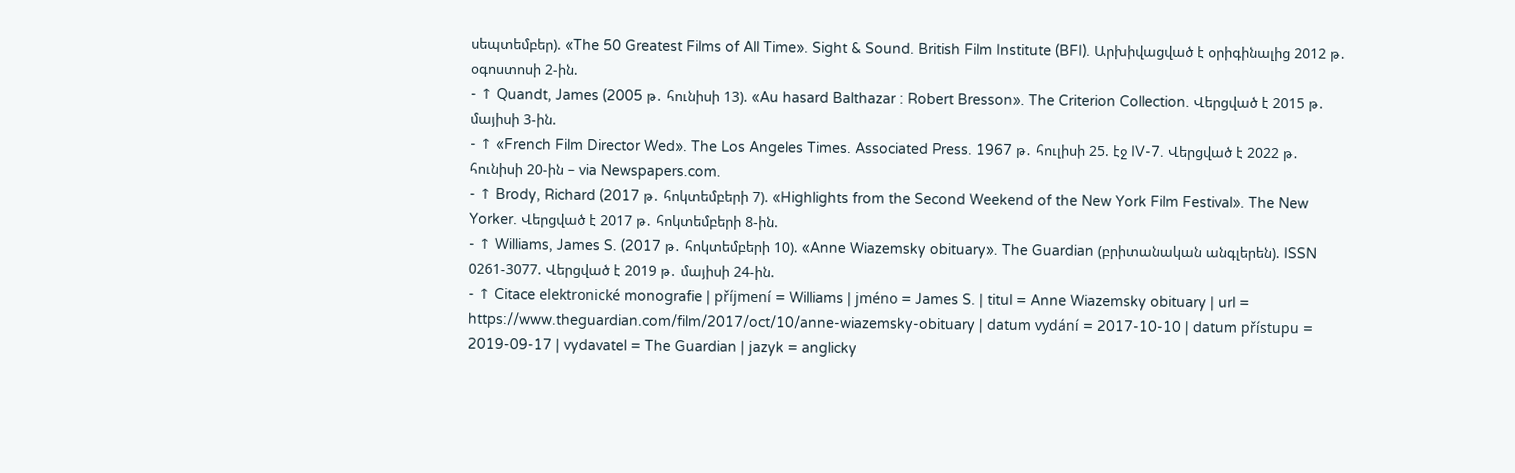սեպտեմբեր). «The 50 Greatest Films of All Time». Sight & Sound. British Film Institute (BFI). Արխիվացված է օրիգինալից 2012 թ․ օգոստոսի 2-ին.
- ↑ Quandt, James (2005 թ․ հունիսի 13). «Au hasard Balthazar : Robert Bresson». The Criterion Collection. Վերցված է 2015 թ․ մայիսի 3-ին.
- ↑ «French Film Director Wed». The Los Angeles Times. Associated Press. 1967 թ․ հուլիսի 25. էջ IV-7. Վերցված է 2022 թ․ հունիսի 20-ին – via Newspapers.com.
- ↑ Brody, Richard (2017 թ․ հոկտեմբերի 7). «Highlights from the Second Weekend of the New York Film Festival». The New Yorker. Վերցված է 2017 թ․ հոկտեմբերի 8-ին.
- ↑ Williams, James S. (2017 թ․ հոկտեմբերի 10). «Anne Wiazemsky obituary». The Guardian (բրիտանական անգլերեն). ISSN 0261-3077. Վերցված է 2019 թ․ մայիսի 24-ին.
- ↑ Citace elektronické monografie | příjmení = Williams | jméno = James S. | titul = Anne Wiazemsky obituary | url = https://www.theguardian.com/film/2017/oct/10/anne-wiazemsky-obituary | datum vydání = 2017-10-10 | datum přístupu = 2019-09-17 | vydavatel = The Guardian | jazyk = anglicky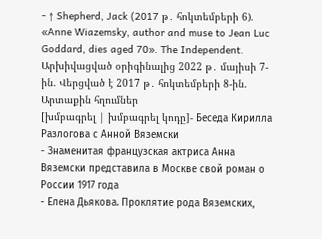- ↑ Shepherd, Jack (2017 թ․ հոկտեմբերի 6). «Anne Wiazemsky, author and muse to Jean Luc Goddard, dies aged 70». The Independent. Արխիվացված օրիգինալից 2022 թ․ մայիսի 7-ին. Վերցված է 2017 թ․ հոկտեմբերի 8-ին.
Արտաքին հղումներ
[խմբագրել | խմբագրել կոդը]- Беседа Кирилла Разлогова с Анной Вяземски
- Знаменитая французская актриса Анна Вяземски представила в Москве свой роман о России 1917 года
- Елена Дьякова. Проклятие рода Вяземских,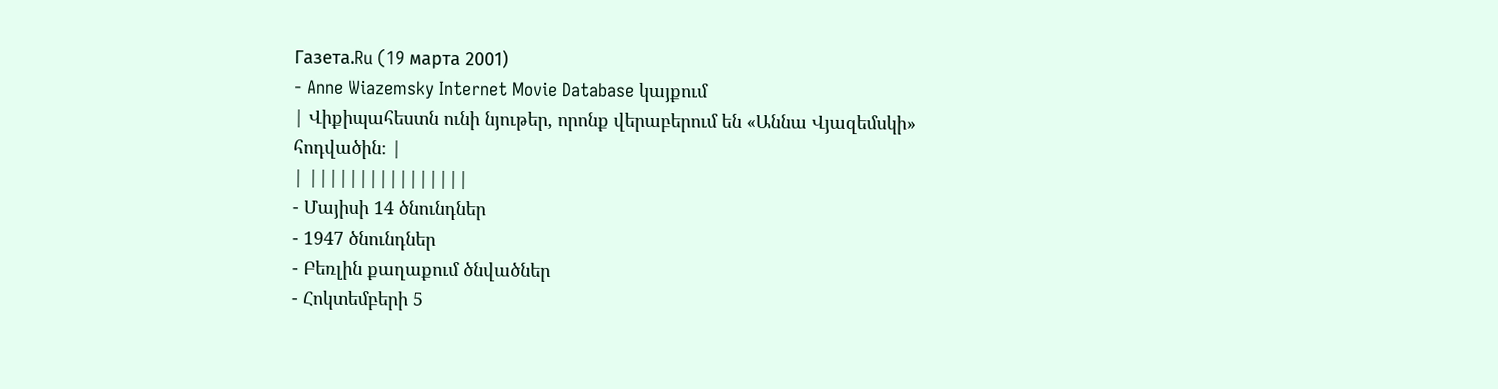Газета.Ru (19 марта 2001)
- Anne Wiazemsky Internet Movie Database կայքում
| Վիքիպահեստն ունի նյութեր, որոնք վերաբերում են «Աննա Վյազեմսկի» հոդվածին։ |
| ||||||||||||||||
- Մայիսի 14 ծնունդներ
- 1947 ծնունդներ
- Բեռլին քաղաքում ծնվածներ
- Հոկտեմբերի 5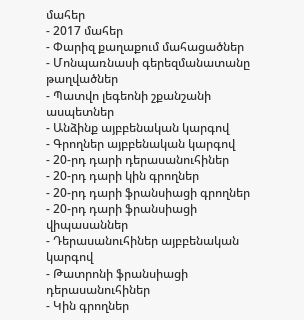մահեր
- 2017 մահեր
- Փարիզ քաղաքում մահացածներ
- Մոնպառնասի գերեզմանատանը թաղվածներ
- Պատվո լեգեոնի շքանշանի ասպետներ
- Անձինք այբբենական կարգով
- Գրողներ այբբենական կարգով
- 20-րդ դարի դերասանուհիներ
- 20-րդ դարի կին գրողներ
- 20-րդ դարի ֆրանսիացի գրողներ
- 20-րդ դարի ֆրանսիացի վիպասաններ
- Դերասանուհիներ այբբենական կարգով
- Թատրոնի ֆրանսիացի դերասանուհիներ
- Կին գրողներ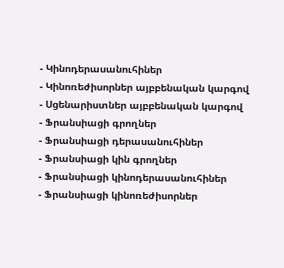- Կինոդերասանուհիներ
- Կինոռեժիսորներ այբբենական կարգով
- Սցենարիստներ այբբենական կարգով
- Ֆրանսիացի գրողներ
- Ֆրանսիացի դերասանուհիներ
- Ֆրանսիացի կին գրողներ
- Ֆրանսիացի կինոդերասանուհիներ
- Ֆրանսիացի կինոռեժիսորներ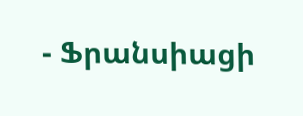- Ֆրանսիացի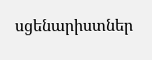սցենարիստներ